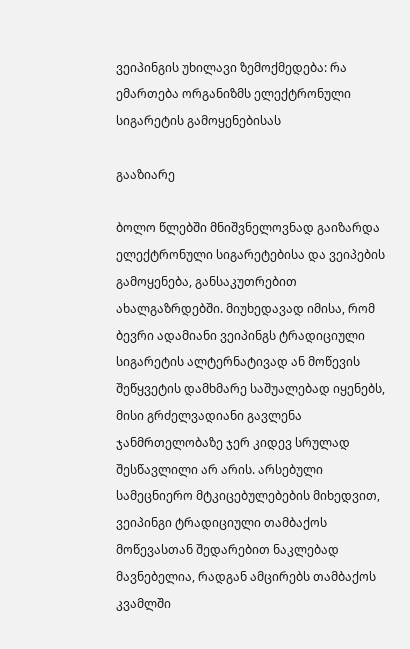ვეიპინგის უხილავი ზემოქმედება: რა ემართება ორგანიზმს ელექტრონული სიგარეტის გამოყენებისას

გააზიარე

ბოლო წლებში მნიშვნელოვნად გაიზარდა ელექტრონული სიგარეტებისა და ვეიპების გამოყენება, განსაკუთრებით ახალგაზრდებში. მიუხედავად იმისა, რომ ბევრი ადამიანი ვეიპინგს ტრადიციული სიგარეტის ალტერნატივად ან მოწევის შეწყვეტის დამხმარე საშუალებად იყენებს, მისი გრძელვადიანი გავლენა ჯანმრთელობაზე ჯერ კიდევ სრულად შესწავლილი არ არის. არსებული სამეცნიერო მტკიცებულებების მიხედვით, ვეიპინგი ტრადიციული თამბაქოს მოწევასთან შედარებით ნაკლებად მავნებელია, რადგან ამცირებს თამბაქოს კვამლში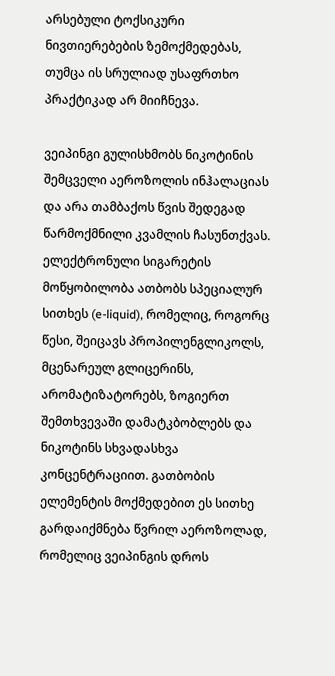არსებული ტოქსიკური ნივთიერებების ზემოქმედებას, თუმცა ის სრულიად უსაფრთხო პრაქტიკად არ მიიჩნევა.

ვეიპინგი გულისხმობს ნიკოტინის შემცველი აეროზოლის ინჰალაციას და არა თამბაქოს წვის შედეგად წარმოქმნილი კვამლის ჩასუნთქვას. ელექტრონული სიგარეტის მოწყობილობა ათბობს სპეციალურ სითხეს (e-liquid), რომელიც, როგორც წესი, შეიცავს პროპილენგლიკოლს, მცენარეულ გლიცერინს, არომატიზატორებს, ზოგიერთ შემთხვევაში დამატკბობლებს და ნიკოტინს სხვადასხვა კონცენტრაციით. გათბობის ელემენტის მოქმედებით ეს სითხე გარდაიქმნება წვრილ აეროზოლად, რომელიც ვეიპინგის დროს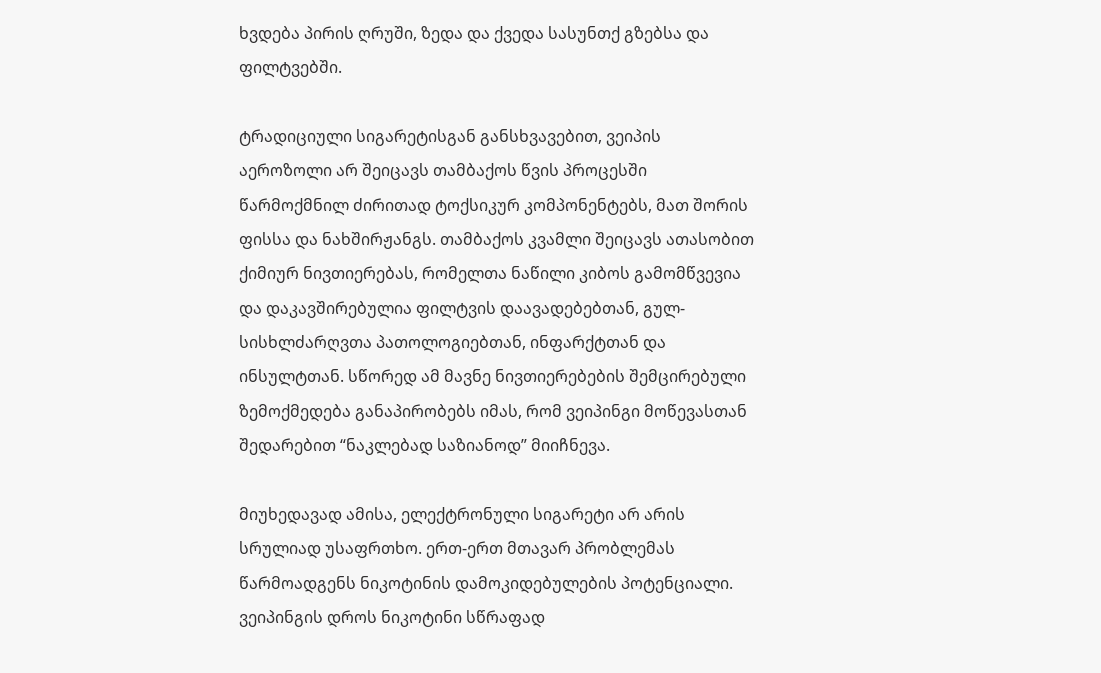ხვდება პირის ღრუში, ზედა და ქვედა სასუნთქ გზებსა და ფილტვებში.

ტრადიციული სიგარეტისგან განსხვავებით, ვეიპის აეროზოლი არ შეიცავს თამბაქოს წვის პროცესში წარმოქმნილ ძირითად ტოქსიკურ კომპონენტებს, მათ შორის ფისსა და ნახშირჟანგს. თამბაქოს კვამლი შეიცავს ათასობით ქიმიურ ნივთიერებას, რომელთა ნაწილი კიბოს გამომწვევია და დაკავშირებულია ფილტვის დაავადებებთან, გულ-სისხლძარღვთა პათოლოგიებთან, ინფარქტთან და ინსულტთან. სწორედ ამ მავნე ნივთიერებების შემცირებული ზემოქმედება განაპირობებს იმას, რომ ვეიპინგი მოწევასთან შედარებით “ნაკლებად საზიანოდ” მიიჩნევა.

მიუხედავად ამისა, ელექტრონული სიგარეტი არ არის სრულიად უსაფრთხო. ერთ-ერთ მთავარ პრობლემას წარმოადგენს ნიკოტინის დამოკიდებულების პოტენციალი. ვეიპინგის დროს ნიკოტინი სწრაფად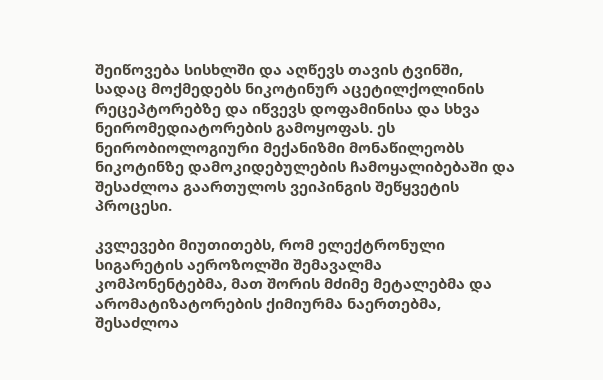შეიწოვება სისხლში და აღწევს თავის ტვინში, სადაც მოქმედებს ნიკოტინურ აცეტილქოლინის რეცეპტორებზე და იწვევს დოფამინისა და სხვა ნეირომედიატორების გამოყოფას. ეს ნეირობიოლოგიური მექანიზმი მონაწილეობს ნიკოტინზე დამოკიდებულების ჩამოყალიბებაში და შესაძლოა გაართულოს ვეიპინგის შეწყვეტის პროცესი.

კვლევები მიუთითებს, რომ ელექტრონული სიგარეტის აეროზოლში შემავალმა კომპონენტებმა, მათ შორის მძიმე მეტალებმა და არომატიზატორების ქიმიურმა ნაერთებმა, შესაძლოა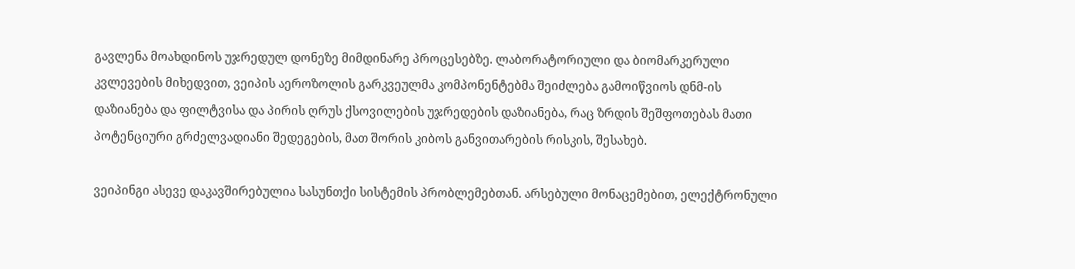გავლენა მოახდინოს უჯრედულ დონეზე მიმდინარე პროცესებზე. ლაბორატორიული და ბიომარკერული კვლევების მიხედვით, ვეიპის აეროზოლის გარკვეულმა კომპონენტებმა შეიძლება გამოიწვიოს დნმ-ის დაზიანება და ფილტვისა და პირის ღრუს ქსოვილების უჯრედების დაზიანება, რაც ზრდის შეშფოთებას მათი პოტენციური გრძელვადიანი შედეგების, მათ შორის კიბოს განვითარების რისკის, შესახებ.

ვეიპინგი ასევე დაკავშირებულია სასუნთქი სისტემის პრობლემებთან. არსებული მონაცემებით, ელექტრონული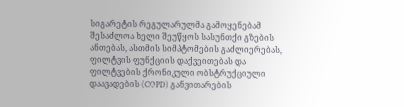სიგარეტის რეგულარულმა გამოყენებამ შესაძლოა ხელი შეუწყოს სასუნთქი გზების ანთებას, ასთმის სიმპტომების გაძლიერებას, ფილტვის ფუნქციის დაქვეითებას და ფილტვების ქრონიკული ობსტრუქციული დაავადების (COPD) განვითარების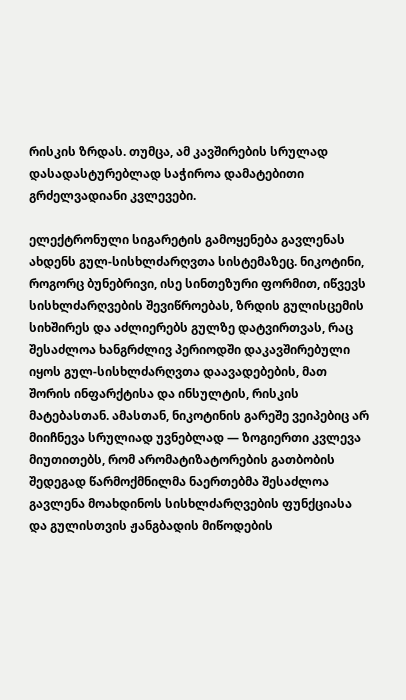რისკის ზრდას. თუმცა, ამ კავშირების სრულად დასადასტურებლად საჭიროა დამატებითი გრძელვადიანი კვლევები.

ელექტრონული სიგარეტის გამოყენება გავლენას ახდენს გულ-სისხლძარღვთა სისტემაზეც. ნიკოტინი, როგორც ბუნებრივი, ისე სინთეზური ფორმით, იწვევს სისხლძარღვების შევიწროებას, ზრდის გულისცემის სიხშირეს და აძლიერებს გულზე დატვირთვას, რაც შესაძლოა ხანგრძლივ პერიოდში დაკავშირებული იყოს გულ-სისხლძარღვთა დაავადებების, მათ შორის ინფარქტისა და ინსულტის, რისკის მატებასთან. ამასთან, ნიკოტინის გარეშე ვეიპებიც არ მიიჩნევა სრულიად უვნებლად — ზოგიერთი კვლევა მიუთითებს, რომ არომატიზატორების გათბობის შედეგად წარმოქმნილმა ნაერთებმა შესაძლოა გავლენა მოახდინოს სისხლძარღვების ფუნქციასა და გულისთვის ჟანგბადის მიწოდების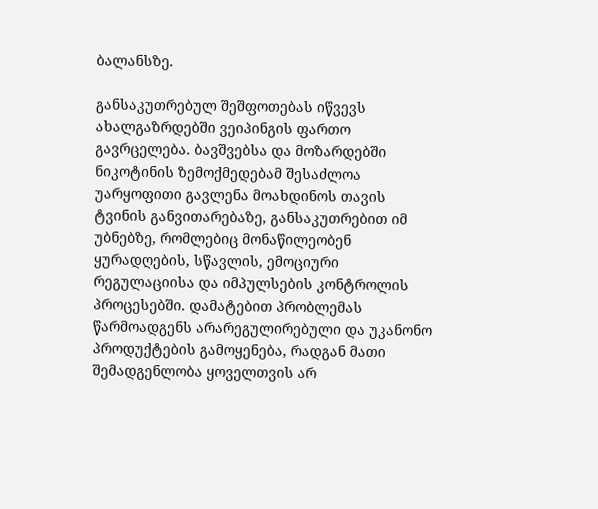ბალანსზე.

განსაკუთრებულ შეშფოთებას იწვევს ახალგაზრდებში ვეიპინგის ფართო გავრცელება. ბავშვებსა და მოზარდებში ნიკოტინის ზემოქმედებამ შესაძლოა უარყოფითი გავლენა მოახდინოს თავის ტვინის განვითარებაზე, განსაკუთრებით იმ უბნებზე, რომლებიც მონაწილეობენ ყურადღების, სწავლის, ემოციური რეგულაციისა და იმპულსების კონტროლის პროცესებში. დამატებით პრობლემას წარმოადგენს არარეგულირებული და უკანონო პროდუქტების გამოყენება, რადგან მათი შემადგენლობა ყოველთვის არ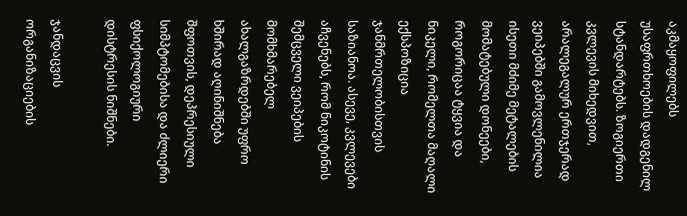აკმაყოფილებს უსაფრთხოების დადგენილ სტანდარტებს. ზოგიერთი კვლევის მიხედვით, არალეგალურ ერთჯერად ვეიპებში გამოვლენილია ისეთი მძიმე მეტალების მომატებული დონეები, როგორიცაა ტყვია და ნიკელი, რომელთა მაღალი ექსპოზიცია ჯანმრთელობისთვის საზიანოა. ასევე, კვლევები აჩვენებს, რომ ნიკოტინის შემცველი ვეიპების მომხმარებელ ახალგაზრდებში უფრო ხშირად აღინიშნება შფოთვის, დეპრესიული სიმპტომებისა და ძლიერი ფსიქოლოგიური დისტრესის ნიშნები.

ჯანდაცვის ორგანიზაციების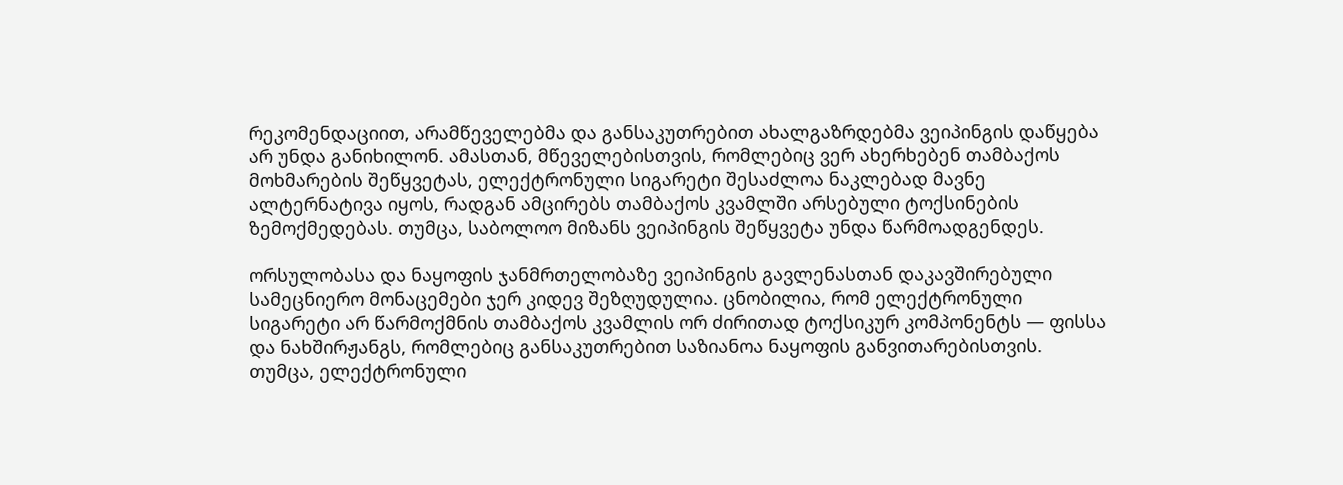რეკომენდაციით, არამწეველებმა და განსაკუთრებით ახალგაზრდებმა ვეიპინგის დაწყება არ უნდა განიხილონ. ამასთან, მწეველებისთვის, რომლებიც ვერ ახერხებენ თამბაქოს მოხმარების შეწყვეტას, ელექტრონული სიგარეტი შესაძლოა ნაკლებად მავნე ალტერნატივა იყოს, რადგან ამცირებს თამბაქოს კვამლში არსებული ტოქსინების ზემოქმედებას. თუმცა, საბოლოო მიზანს ვეიპინგის შეწყვეტა უნდა წარმოადგენდეს.

ორსულობასა და ნაყოფის ჯანმრთელობაზე ვეიპინგის გავლენასთან დაკავშირებული სამეცნიერო მონაცემები ჯერ კიდევ შეზღუდულია. ცნობილია, რომ ელექტრონული სიგარეტი არ წარმოქმნის თამბაქოს კვამლის ორ ძირითად ტოქსიკურ კომპონენტს — ფისსა და ნახშირჟანგს, რომლებიც განსაკუთრებით საზიანოა ნაყოფის განვითარებისთვის. თუმცა, ელექტრონული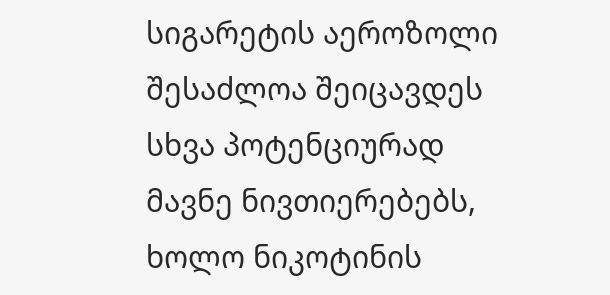სიგარეტის აეროზოლი შესაძლოა შეიცავდეს სხვა პოტენციურად მავნე ნივთიერებებს, ხოლო ნიკოტინის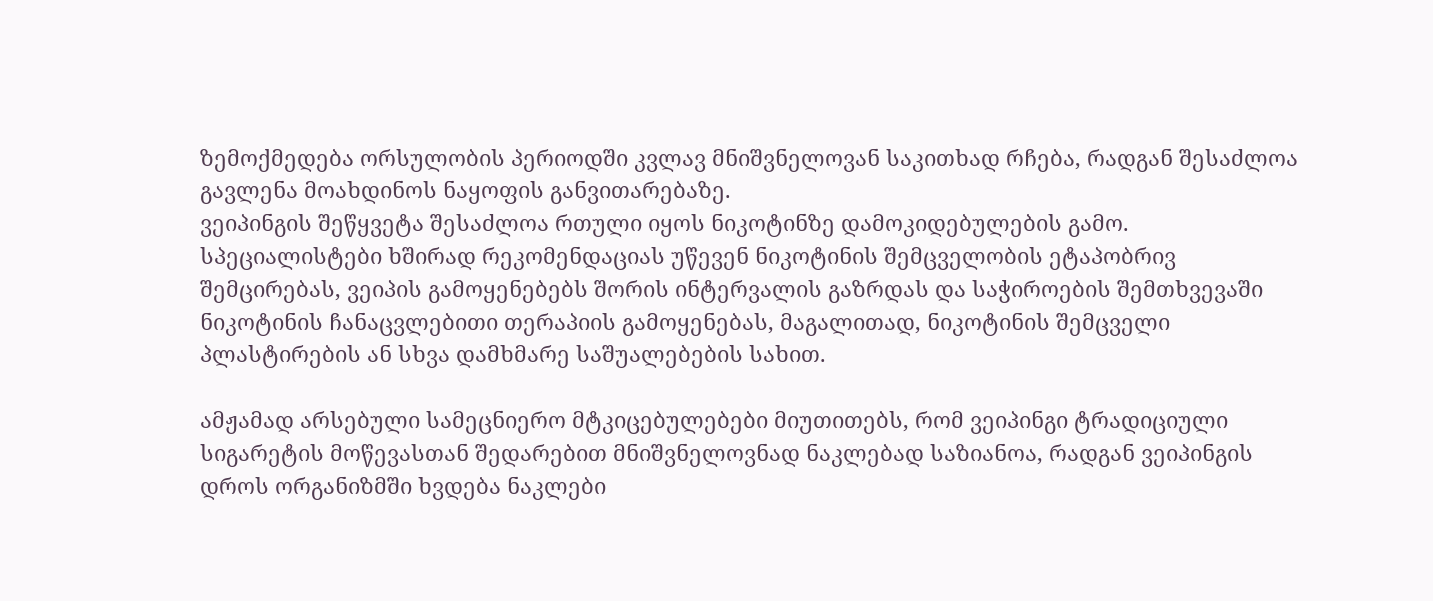ზემოქმედება ორსულობის პერიოდში კვლავ მნიშვნელოვან საკითხად რჩება, რადგან შესაძლოა გავლენა მოახდინოს ნაყოფის განვითარებაზე.
ვეიპინგის შეწყვეტა შესაძლოა რთული იყოს ნიკოტინზე დამოკიდებულების გამო. სპეციალისტები ხშირად რეკომენდაციას უწევენ ნიკოტინის შემცველობის ეტაპობრივ შემცირებას, ვეიპის გამოყენებებს შორის ინტერვალის გაზრდას და საჭიროების შემთხვევაში ნიკოტინის ჩანაცვლებითი თერაპიის გამოყენებას, მაგალითად, ნიკოტინის შემცველი პლასტირების ან სხვა დამხმარე საშუალებების სახით.

ამჟამად არსებული სამეცნიერო მტკიცებულებები მიუთითებს, რომ ვეიპინგი ტრადიციული სიგარეტის მოწევასთან შედარებით მნიშვნელოვნად ნაკლებად საზიანოა, რადგან ვეიპინგის დროს ორგანიზმში ხვდება ნაკლები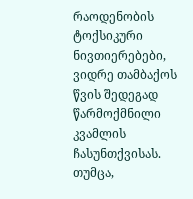რაოდენობის ტოქსიკური ნივთიერებები, ვიდრე თამბაქოს წვის შედეგად წარმოქმნილი კვამლის ჩასუნთქვისას. თუმცა,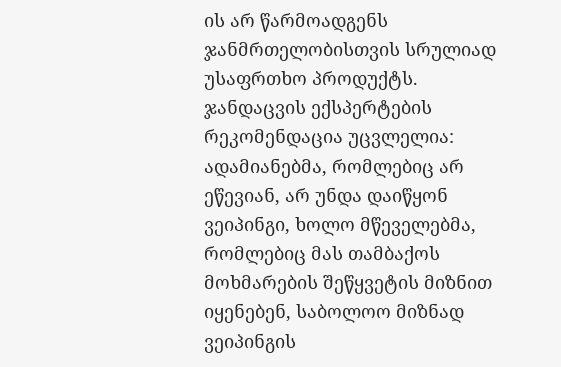ის არ წარმოადგენს ჯანმრთელობისთვის სრულიად უსაფრთხო პროდუქტს. ჯანდაცვის ექსპერტების რეკომენდაცია უცვლელია: ადამიანებმა, რომლებიც არ ეწევიან, არ უნდა დაიწყონ ვეიპინგი, ხოლო მწეველებმა, რომლებიც მას თამბაქოს მოხმარების შეწყვეტის მიზნით იყენებენ, საბოლოო მიზნად ვეიპინგის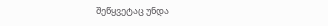შეწყვეტაც უნდა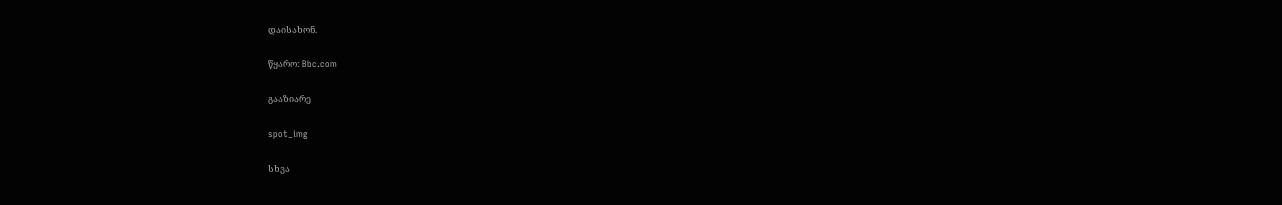დაისახონ.

წყარო: Bbc.com

გააზიარე

spot_img

სხვა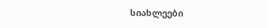სიახლეები